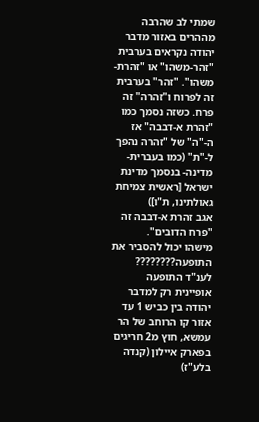שמתי לב שהרבה מההרים באזור מדבר יהודה נקראים בערבית "זהר-משהו" או "זהרת-משהו". "זהר" בערבית זה לפרוח ו"זהרה" זה פרח. כשזה נסמך כמו "זהרת א-דבבה" אז ה-"ה" של "זהרה נהפך ל-"ת" (כמו בעברית- מדינה- בנסמך מדינת ישראל [ראשית צמיחת גאולתינו, ת"ו])
אגב זהרת א-דבבה זה "פרח הדובים".
מישהו יכול להסביר את התופעה????????
לענ"ד התופעה אופיינית רק למדבר יהודה בין כביש 1 עד אזור קו הרוחב של הר עמשא, חוץ מ2 חריגים בפארק איילון (קנדה בלע"ז)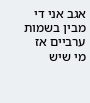אגב אני די מבין בשמות ערביים אז מי שיש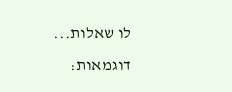לו שאלות...
דוגמאות: